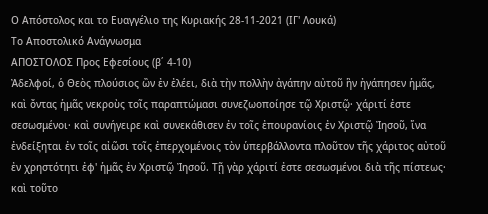Ο Απόστολος και το Ευαγγέλιο της Κυριακής 28-11-2021 (ΙΓ' Λουκά)
Το Αποστολικό Ανάγνωσμα
ΑΠΟΣΤΟΛΟΣ Προς Εφεσίους (β΄ 4-10)
Ἀδελφοί, ὁ Θεὸς πλούσιος ὢν ἐν ἐλέει, διὰ τὴν πολλὴν ἀγάπην αὐτοῦ ἣν ἠγάπησεν ἡμᾶς, καὶ ὄντας ἡμᾶς νεκροὺς τοῖς παραπτώμασι συνεζωοποίησε τῷ Χριστῷ· χάριτί ἐστε σεσωσμένοι· καὶ συνήγειρε καὶ συνεκάθισεν ἐν τοῖς ἐπουρανίοις ἐν Χριστῷ Ἰησοῦ, ἵνα ἐνδείξηται ἐν τοῖς αἰῶσι τοῖς ἐπερχομένοις τὸν ὑπερβάλλοντα πλοῦτον τῆς χάριτος αὐτοῦ ἐν χρηστότητι ἐφ' ἡμᾶς ἐν Χριστῷ Ἰησοῦ. Τῇ γὰρ χάριτί ἐστε σεσωσμένοι διὰ τῆς πίστεως· καὶ τοῦτο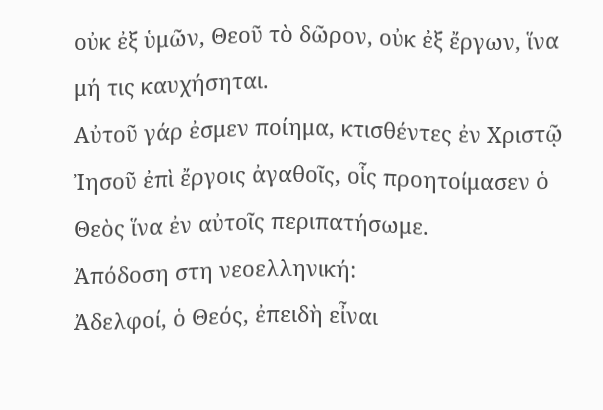οὐκ ἐξ ὑμῶν, Θεοῦ τὸ δῶρον, οὐκ ἐξ ἔργων, ἵνα μή τις καυχήσηται.
Αὐτοῦ γάρ ἐσμεν ποίημα, κτισθέντες ἐν Χριστῷ Ἰησοῦ ἐπὶ ἔργοις ἀγαθοῖς, οἷς προητοίμασεν ὁ Θεὸς ἵνα ἐν αὐτοῖς περιπατήσωμε.
Ἀπόδοση στη νεοελληνική:
Ἀδελφοί, ὁ Θεός, ἐπειδὴ εἶναι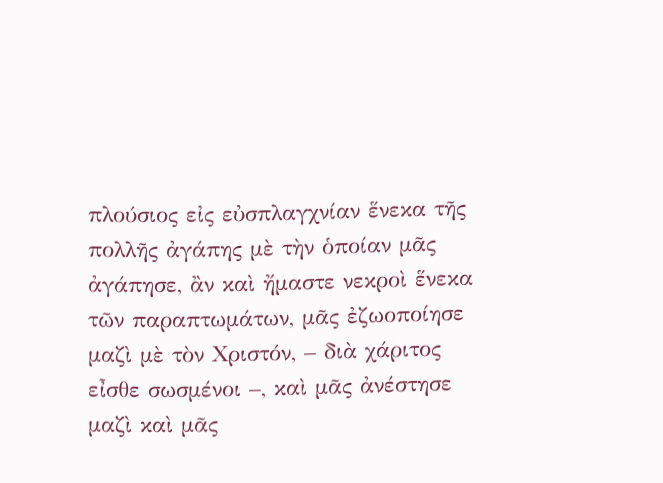πλούσιος εἰς εὐσπλαγχνίαν ἕνεκα τῆς πολλῆς ἀγάπης μὲ τὴν ὁποίαν μᾶς ἀγάπησε, ἂν καὶ ἤμαστε νεκροὶ ἕνεκα τῶν παραπτωμάτων, μᾶς ἐζωοποίησε μαζὶ μὲ τὸν Χριστόν, – διὰ χάριτος εἶσθε σωσμένοι –, καὶ μᾶς ἀνέστησε μαζὶ καὶ μᾶς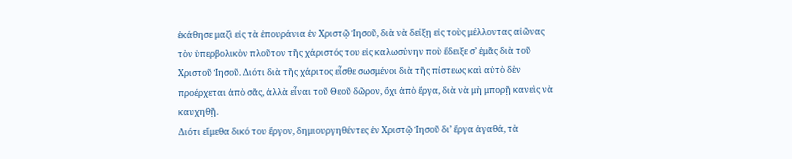ἐκάθησε μαζὶ εἰς τὰ ἐπουράνια ἐν Χριστῷ Ἰησοῦ, διὰ νὰ δείξῃ εἰς τοὺς μέλλοντας αἰῶνας τὸν ὑπερβολικὸν πλοῦτον τῆς χάριστός του εἰς καλωσύνην ποὺ ἔδειξε σ’ ἐμᾶς διὰ τοῦ Χριστοῦ Ἰησοῦ. Διότι διὰ τῆς χάριτος εἶσθε σωσμένοι διὰ τῆς πίστεως καὶ αὐτὸ δὲν προέρχεται ἀπὸ σᾶς, ἀλλὰ εἶναι τοῦ Θεοῦ δῶρον, ὄχι ἀπὸ ἔργα, διὰ νὰ μὴ μπορῇ κανεὶς νὰ καυχηθῇ.
Διότι εἴμεθα δικό του ἔργον, δημιουργηθέντες ἐν Χριστῷ Ἰησοῦ δι’ ἔργα ἀγαθά, τὰ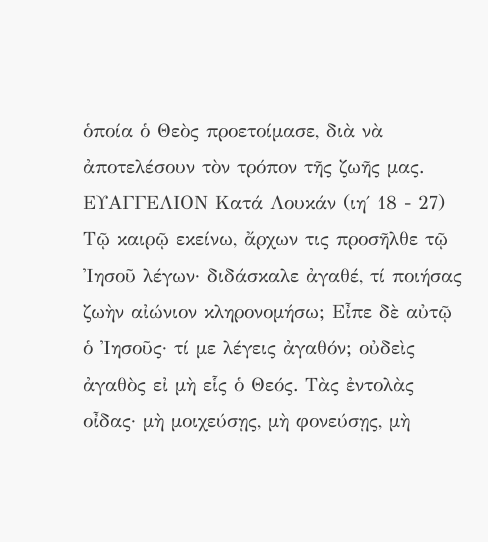ὁποία ὁ Θεὸς προετοίμασε, διὰ νὰ ἀποτελέσουν τὸν τρόπον τῆς ζωῆς μας.
ΕΥΑΓΓΕΛΙΟΝ Κατά Λουκάν (ιη΄ 18 - 27)
Τῷ καιρῷ εκείνω, ἄρχων τις προσῆλθε τῷ Ἰησοῦ λέγων· διδάσκαλε ἀγαθέ, τί ποιήσας ζωὴν αἰώνιον κληρονομήσω; Εἶπε δὲ αὐτῷ ὁ Ἰησοῦς· τί με λέγεις ἀγαθόν; οὐδεὶς ἀγαθὸς εἰ μὴ εἷς ὁ Θεός. Τὰς ἐντολὰς οἶδας· μὴ μοιχεύσῃς, μὴ φονεύσῃς, μὴ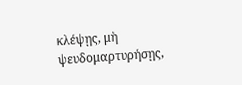κλέψῃς, μὴ ψευδομαρτυρήσῃς,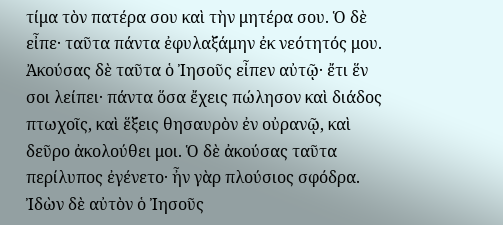τίμα τὸν πατέρα σου καὶ τὴν μητέρα σου. Ὁ δὲ εἶπε· ταῦτα πάντα ἐφυλαξάμην ἐκ νεότητός μου.
Ἀκούσας δὲ ταῦτα ὁ Ἰησοῦς εἶπεν αὐτῷ· ἔτι ἕν σοι λείπει· πάντα ὅσα ἔχεις πώλησον καὶ διάδος πτωχοῖς, καὶ ἕξεις θησαυρὸν ἐν οὐρανῷ, καὶ δεῦρο ἀκολούθει μοι. Ὁ δὲ ἀκούσας ταῦτα περίλυπος ἐγένετο· ἦν γὰρ πλούσιος σφόδρα. Ἰδὼν δὲ αὐτὸν ὁ Ἰησοῦς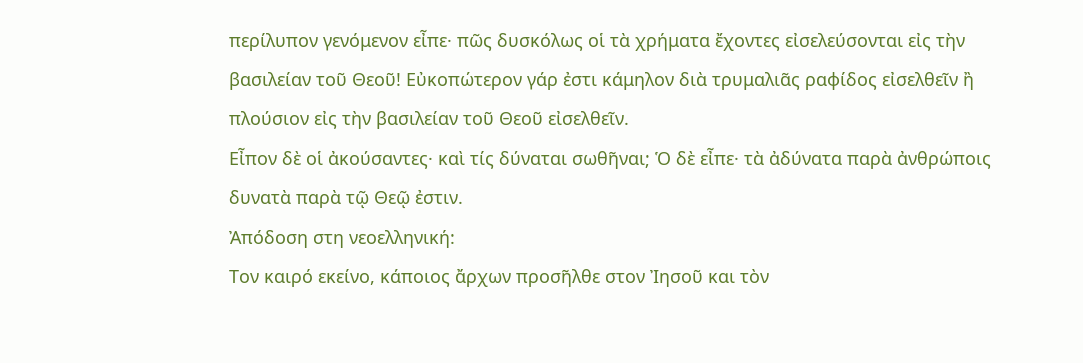περίλυπον γενόμενον εἶπε· πῶς δυσκόλως οἱ τὰ χρήματα ἔχοντες εἰσελεύσονται εἰς τὴν βασιλείαν τοῦ Θεοῦ! Εὐκοπώτερον γάρ ἐστι κάμηλον διὰ τρυμαλιᾶς ραφίδος εἰσελθεῖν ἢ πλούσιον εἰς τὴν βασιλείαν τοῦ Θεοῦ εἰσελθεῖν.
Εἶπον δὲ οἱ ἀκούσαντες· καὶ τίς δύναται σωθῆναι; Ὁ δὲ εἶπε· τὰ ἀδύνατα παρὰ ἀνθρώποις δυνατὰ παρὰ τῷ Θεῷ ἐστιν.
Ἀπόδοση στη νεοελληνική:
Τον καιρό εκείνο, κάποιος ἄρχων προσῆλθε στον Ἰησοῦ και τὸν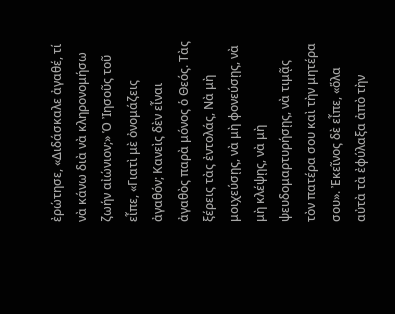ἐρώτησε, «Διδάσκαλε ἀγαθέ, τί νὰ κάνω διὰ νὰ κληρονομήσω ζωήν αἰώνιον;» Ὁ Ἰησοῦς τοῦ εἶπε, «Γιατὶ μὲ ὀνομάζεις ἀγαθόν; Κανεὶς δὲν εἶναι ἀγαθὸς παρὰ μόνος ὁ Θεός. Τὰς ξέρεις τὰς ἐντολάς, Νὰ μὴ μοιχεύσῃς, νὰ μὴ φονεύσῃς, νὰ μὴ κλέψῃς, νὰ μὴ ψευδομαρτυρήσῃς, νὰ τιμᾷς τὸν πατέρα σου καὶ τὴν μητέρα σου». Ἐκεῖνος δὲ εἶπε, «ὅλα αὐτὰ τὰ ἐφύλαξα ἀπὸ τὴν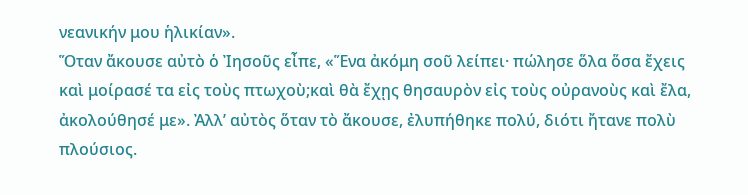νεανικήν μου ἡλικίαν».
Ὅταν ἄκουσε αὐτὸ ὁ Ἰησοῦς εἶπε, «Ἕνα ἀκόμη σοῦ λείπει· πώλησε ὅλα ὅσα ἔχεις καὶ μοίρασέ τα εἰς τοὺς πτωχοὺ;καὶ θὰ ἔχῃς θησαυρὸν εἰς τοὺς οὐρανοὺς καὶ ἔλα, ἀκολούθησέ με». Ἀλλ’ αὐτὸς ὅταν τὸ ἄκουσε, ἐλυπήθηκε πολύ, διότι ἤτανε πολὺ πλούσιος.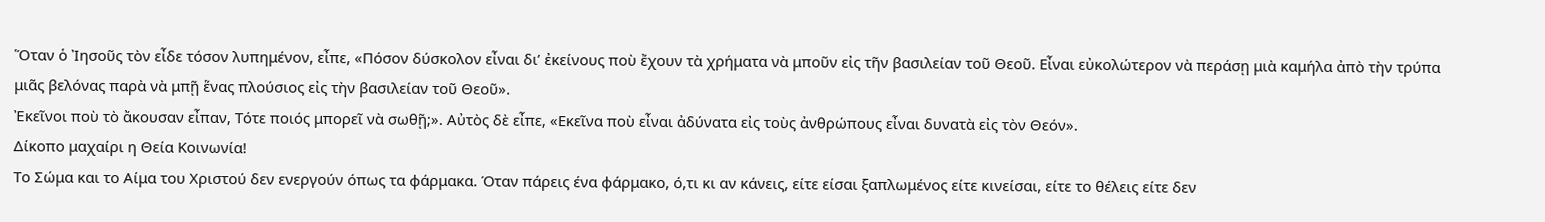Ὅταν ὁ Ἰησοῦς τὸν εἶδε τόσον λυπημένον, εἶπε, «Πόσον δύσκολον εἶναι δι’ ἐκείνους ποὺ ἔχουν τὰ χρήματα νὰ μποῦν εἰς τῆν βασιλείαν τοῦ Θεοῦ. Εἶναι εὐκολώτερον νὰ περάσῃ μιὰ καμήλα ἀπὸ τὴν τρύπα μιᾶς βελόνας παρὰ νὰ μπῇ ἕνας πλούσιος εἰς τὴν βασιλείαν τοῦ Θεοῦ».
Ἐκεῖνοι ποὺ τὸ ἄκουσαν εἶπαν, Τότε ποιός μπορεῖ νὰ σωθῇ;». Αὐτὸς δὲ εἶπε, «Εκεῖνα ποὺ εἶναι ἀδύνατα εἰς τοὺς ἀνθρώπους εἶναι δυνατὰ εἰς τὸν Θεόν».
Δίκοπο μαχαίρι η Θεία Κοινωνία!
Το Σώμα και το Αίμα του Χριστού δεν ενεργούν όπως τα φάρμακα. Όταν πάρεις ένα φάρμακο, ό,τι κι αν κάνεις, είτε είσαι ξαπλωμένος είτε κινείσαι, είτε το θέλεις είτε δεν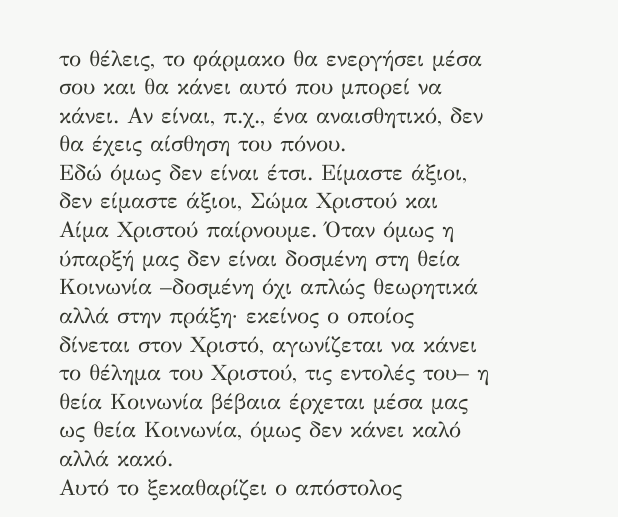το θέλεις, το φάρμακο θα ενεργήσει μέσα σου και θα κάνει αυτό που μπορεί να κάνει. Αν είναι, π.χ., ένα αναισθητικό, δεν θα έχεις αίσθηση του πόνου.
Εδώ όμως δεν είναι έτσι. Είμαστε άξιοι, δεν είμαστε άξιοι, Σώμα Χριστού και Αίμα Χριστού παίρνουμε. Όταν όμως η ύπαρξή μας δεν είναι δοσμένη στη θεία Κοινωνία –δοσμένη όχι απλώς θεωρητικά αλλά στην πράξη· εκείνος ο οποίος δίνεται στον Χριστό, αγωνίζεται να κάνει το θέλημα του Χριστού, τις εντολές του– η θεία Κοινωνία βέβαια έρχεται μέσα μας ως θεία Κοινωνία, όμως δεν κάνει καλό αλλά κακό.
Αυτό το ξεκαθαρίζει ο απόστολος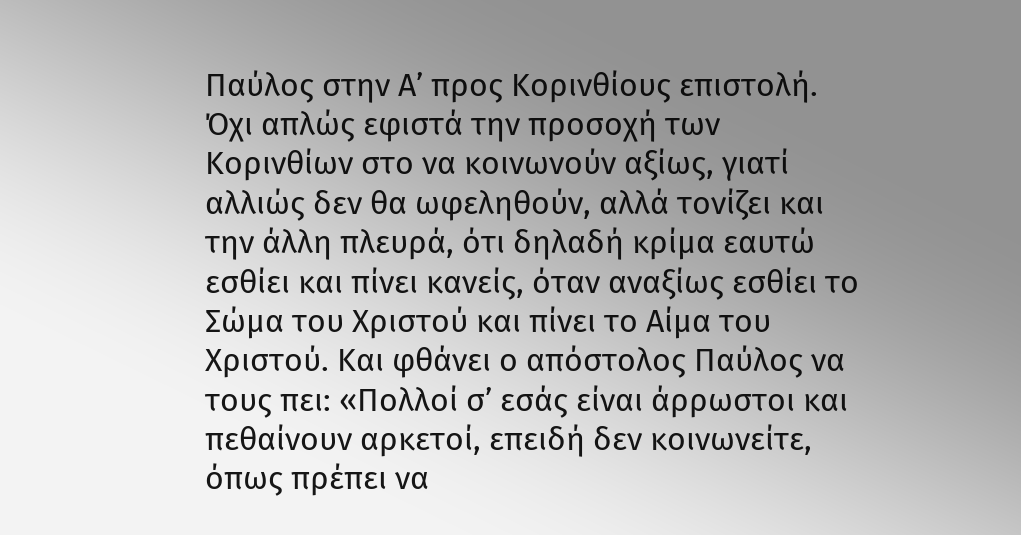Παύλος στην Α’ προς Κορινθίους επιστολή. Όχι απλώς εφιστά την προσοχή των Κορινθίων στο να κοινωνούν αξίως, γιατί αλλιώς δεν θα ωφεληθούν, αλλά τονίζει και την άλλη πλευρά, ότι δηλαδή κρίμα εαυτώ εσθίει και πίνει κανείς, όταν αναξίως εσθίει το Σώμα του Χριστού και πίνει το Αίμα του Χριστού. Και φθάνει ο απόστολος Παύλος να τους πει: «Πολλοί σ’ εσάς είναι άρρωστοι και πεθαίνουν αρκετοί, επειδή δεν κοινωνείτε, όπως πρέπει να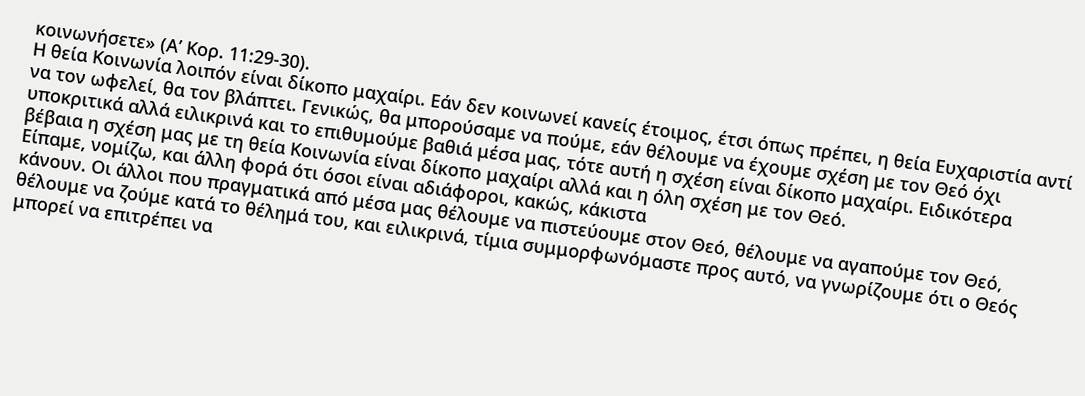κοινωνήσετε» (Α’ Κορ. 11:29-30).
Η θεία Κοινωνία λοιπόν είναι δίκοπο μαχαίρι. Εάν δεν κοινωνεί κανείς έτοιμος, έτσι όπως πρέπει, η θεία Ευχαριστία αντί να τον ωφελεί, θα τον βλάπτει. Γενικώς, θα μπορούσαμε να πούμε, εάν θέλουμε να έχουμε σχέση με τον Θεό όχι υποκριτικά αλλά ειλικρινά και το επιθυμούμε βαθιά μέσα μας, τότε αυτή η σχέση είναι δίκοπο μαχαίρι. Ειδικότερα βέβαια η σχέση μας με τη θεία Κοινωνία είναι δίκοπο μαχαίρι αλλά και η όλη σχέση με τον Θεό.
Είπαμε, νομίζω, και άλλη φορά ότι όσοι είναι αδιάφοροι, κακώς, κάκιστα
κάνουν. Οι άλλοι που πραγματικά από μέσα μας θέλουμε να πιστεύουμε στον Θεό, θέλουμε να αγαπούμε τον Θεό, θέλουμε να ζούμε κατά το θέλημά του, και ειλικρινά, τίμια συμμορφωνόμαστε προς αυτό, να γνωρίζουμε ότι ο Θεός μπορεί να επιτρέπει να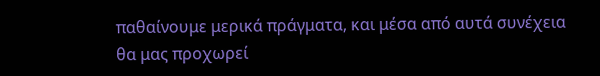παθαίνουμε μερικά πράγματα, και μέσα από αυτά συνέχεια θα μας προχωρεί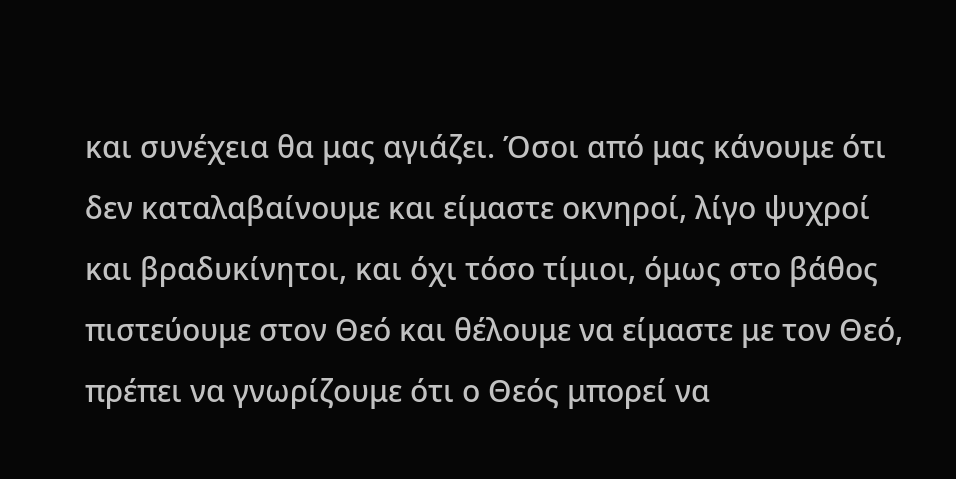και συνέχεια θα μας αγιάζει. Όσοι από μας κάνουμε ότι δεν καταλαβαίνουμε και είμαστε οκνηροί, λίγο ψυχροί και βραδυκίνητοι, και όχι τόσο τίμιοι, όμως στο βάθος πιστεύουμε στον Θεό και θέλουμε να είμαστε με τον Θεό, πρέπει να γνωρίζουμε ότι ο Θεός μπορεί να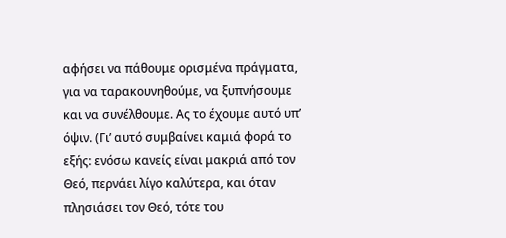αφήσει να πάθουμε ορισμένα πράγματα, για να ταρακουνηθούμε, να ξυπνήσουμε και να συνέλθουμε. Ας το έχουμε αυτό υπ’ όψιν. (Γι’ αυτό συμβαίνει καμιά φορά το εξής: ενόσω κανείς είναι μακριά από τον Θεό, περνάει λίγο καλύτερα, και όταν πλησιάσει τον Θεό, τότε του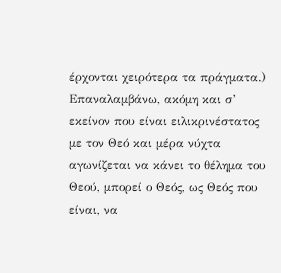έρχονται χειρότερα τα πράγματα.)
Επαναλαμβάνω, ακόμη και σ’ εκείνον που είναι ειλικρινέστατος με τον Θεό και μέρα νύχτα αγωνίζεται να κάνει το θέλημα του Θεού, μπορεί ο Θεός, ως Θεός που είναι, να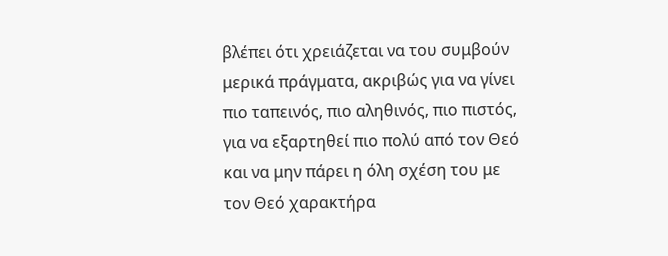βλέπει ότι χρειάζεται να του συμβούν μερικά πράγματα, ακριβώς για να γίνει πιο ταπεινός, πιο αληθινός, πιο πιστός, για να εξαρτηθεί πιο πολύ από τον Θεό και να μην πάρει η όλη σχέση του με τον Θεό χαρακτήρα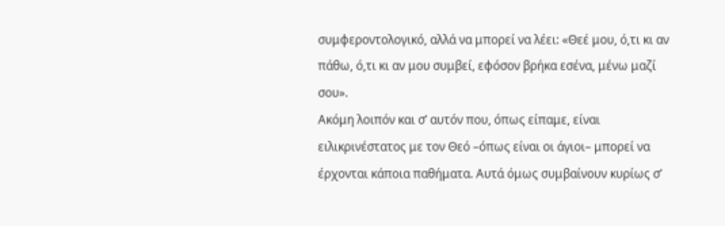συμφεροντολογικό, αλλά να μπορεί να λέει: «Θεέ μου, ό,τι κι αν πάθω, ό,τι κι αν μου συμβεί, εφόσον βρήκα εσένα, μένω μαζί σου».
Ακόμη λοιπόν και σ’ αυτόν που, όπως είπαμε, είναι ειλικρινέστατος με τον Θεό –όπως είναι οι άγιοι– μπορεί να έρχονται κάποια παθήματα. Αυτά όμως συμβαίνουν κυρίως σ’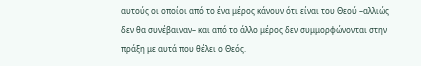αυτούς οι οποίοι από το ένα μέρος κάνουν ότι είναι του Θεού –αλλιώς δεν θα συνέβαιναν– και από το άλλο μέρος δεν συμμορφώνονται στην πράξη με αυτά που θέλει ο Θεός.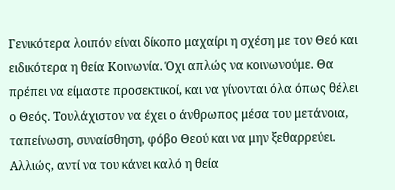Γενικότερα λοιπόν είναι δίκοπο μαχαίρι η σχέση με τον Θεό και ειδικότερα η θεία Κοινωνία. Όχι απλώς να κοινωνούμε. Θα πρέπει να είμαστε προσεκτικοί, και να γίνονται όλα όπως θέλει ο Θεός. Τουλάχιστον να έχει ο άνθρωπος μέσα του μετάνοια, ταπείνωση, συναίσθηση, φόβο Θεού και να μην ξεθαρρεύει. Αλλιώς, αντί να του κάνει καλό η θεία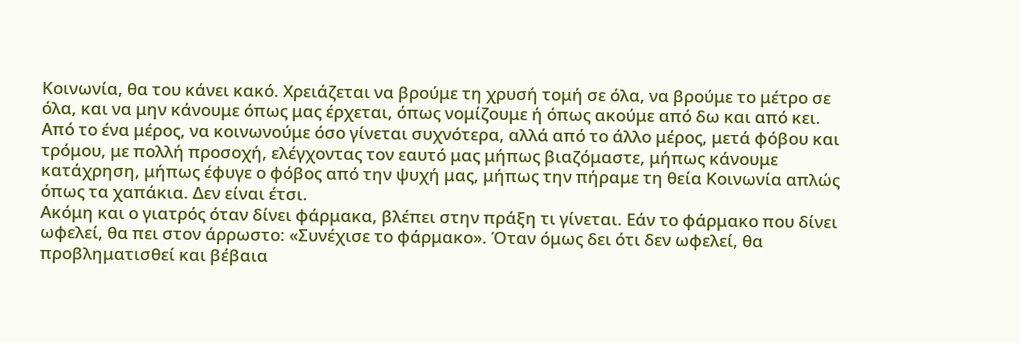Κοινωνία, θα του κάνει κακό. Χρειάζεται να βρούμε τη χρυσή τομή σε όλα, να βρούμε το μέτρο σε όλα, και να μην κάνουμε όπως μας έρχεται, όπως νομίζουμε ή όπως ακούμε από δω και από κει.
Από το ένα μέρος, να κοινωνούμε όσο γίνεται συχνότερα, αλλά από το άλλο μέρος, μετά φόβου και τρόμου, με πολλή προσοχή, ελέγχοντας τον εαυτό μας μήπως βιαζόμαστε, μήπως κάνουμε κατάχρηση, μήπως έφυγε ο φόβος από την ψυχή μας, μήπως την πήραμε τη θεία Κοινωνία απλώς όπως τα χαπάκια. Δεν είναι έτσι.
Ακόμη και ο γιατρός όταν δίνει φάρμακα, βλέπει στην πράξη τι γίνεται. Εάν το φάρμακο που δίνει ωφελεί, θα πει στον άρρωστο: «Συνέχισε το φάρμακο». Όταν όμως δει ότι δεν ωφελεί, θα προβληματισθεί και βέβαια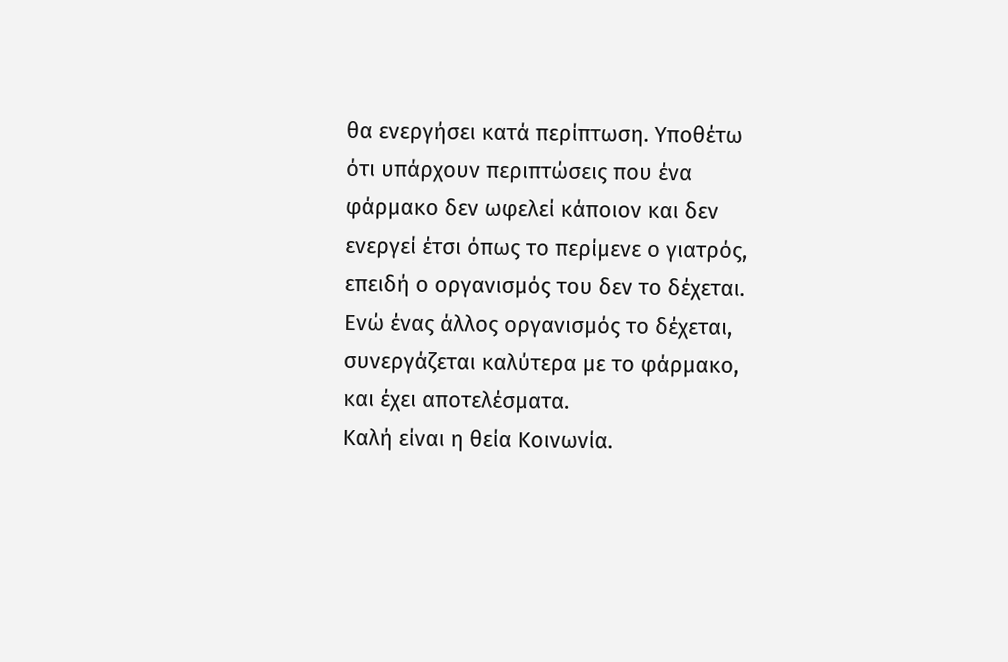θα ενεργήσει κατά περίπτωση. Υποθέτω ότι υπάρχουν περιπτώσεις που ένα φάρμακο δεν ωφελεί κάποιον και δεν ενεργεί έτσι όπως το περίμενε ο γιατρός, επειδή ο οργανισμός του δεν το δέχεται. Ενώ ένας άλλος οργανισμός το δέχεται, συνεργάζεται καλύτερα με το φάρμακο, και έχει αποτελέσματα.
Καλή είναι η θεία Κοινωνία.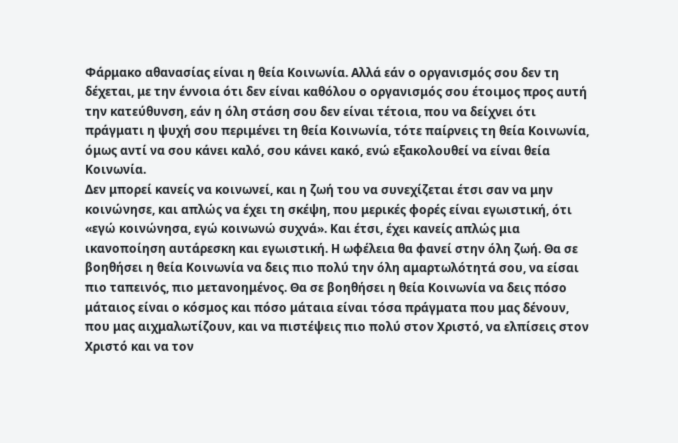Φάρμακο αθανασίας είναι η θεία Κοινωνία. Αλλά εάν ο οργανισμός σου δεν τη δέχεται, με την έννοια ότι δεν είναι καθόλου ο οργανισμός σου έτοιμος προς αυτή την κατεύθυνση, εάν η όλη στάση σου δεν είναι τέτοια, που να δείχνει ότι πράγματι η ψυχή σου περιμένει τη θεία Κοινωνία, τότε παίρνεις τη θεία Κοινωνία, όμως αντί να σου κάνει καλό, σου κάνει κακό, ενώ εξακολουθεί να είναι θεία Κοινωνία.
Δεν μπορεί κανείς να κοινωνεί, και η ζωή του να συνεχίζεται έτσι σαν να μην κοινώνησε, και απλώς να έχει τη σκέψη, που μερικές φορές είναι εγωιστική, ότι «εγώ κοινώνησα, εγώ κοινωνώ συχνά». Και έτσι, έχει κανείς απλώς μια ικανοποίηση αυτάρεσκη και εγωιστική. Η ωφέλεια θα φανεί στην όλη ζωή. Θα σε βοηθήσει η θεία Κοινωνία να δεις πιο πολύ την όλη αμαρτωλότητά σου, να είσαι πιο ταπεινός, πιο μετανοημένος. Θα σε βοηθήσει η θεία Κοινωνία να δεις πόσο μάταιος είναι ο κόσμος και πόσο μάταια είναι τόσα πράγματα που μας δένουν, που μας αιχμαλωτίζουν, και να πιστέψεις πιο πολύ στον Χριστό, να ελπίσεις στον Χριστό και να τον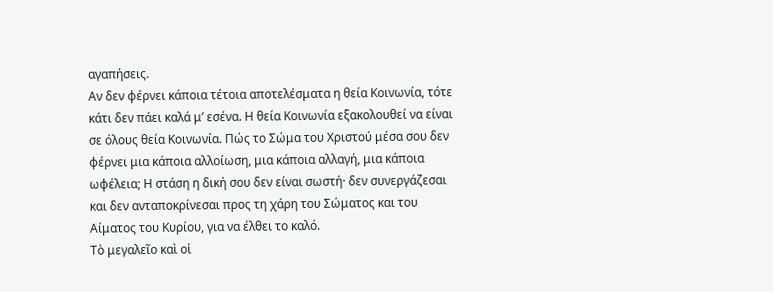αγαπήσεις.
Αν δεν φέρνει κάποια τέτοια αποτελέσματα η θεία Κοινωνία, τότε κάτι δεν πάει καλά μ’ εσένα. Η θεία Κοινωνία εξακολουθεί να είναι σε όλους θεία Κοινωνία. Πώς το Σώμα του Χριστού μέσα σου δεν φέρνει μια κάποια αλλοίωση, μια κάποια αλλαγή, μια κάποια ωφέλεια; Η στάση η δική σου δεν είναι σωστή· δεν συνεργάζεσαι και δεν ανταποκρίνεσαι προς τη χάρη του Σώματος και του Αίματος του Κυρίου, για να έλθει το καλό.
Τὸ μεγαλεῖο καὶ οἱ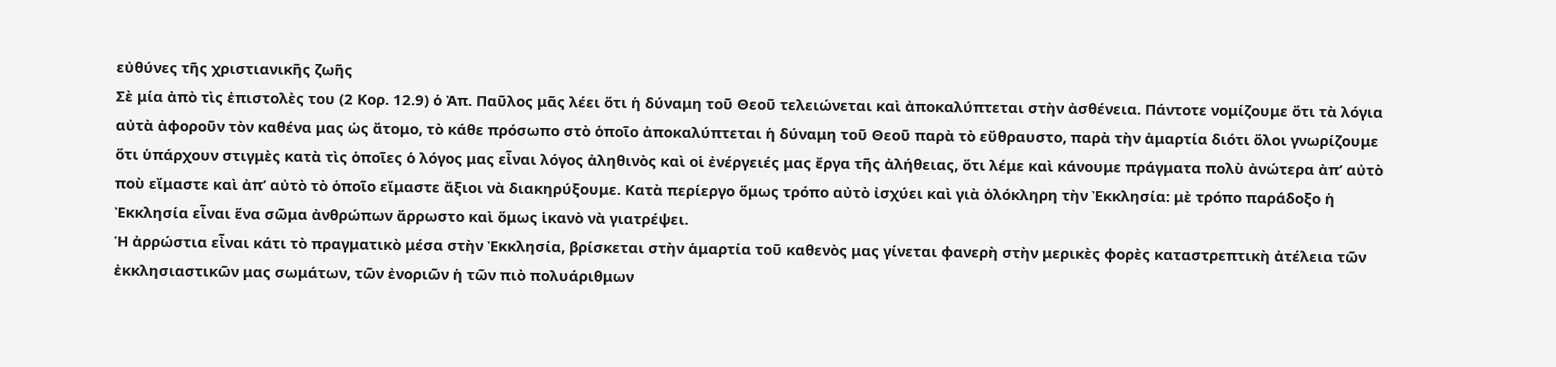εὐθύνες τῆς χριστιανικῆς ζωῆς
Σὲ μία ἀπὸ τὶς ἐπιστολὲς του (2 Κορ. 12.9) ὁ Ἀπ. Παῦλος μᾶς λέει ὅτι ἡ δύναμη τοῦ Θεοῦ τελειώνεται καὶ ἀποκαλύπτεται στὴν ἀσθένεια. Πάντοτε νομίζουμε ὅτι τὰ λόγια αὐτὰ ἀφοροῦν τὸν καθένα μας ὡς ἄτομο, τὸ κάθε πρόσωπο στὸ ὁποῖο ἀποκαλύπτεται ἡ δύναμη τοῦ Θεοῦ παρὰ τὸ εὔθραυστο, παρὰ τὴν ἁμαρτία διότι ὅλοι γνωρίζουμε ὅτι ὑπάρχουν στιγμὲς κατὰ τὶς ὁποῖες ὁ λόγος μας εἶναι λόγος ἀληθινὸς καὶ οἱ ἐνέργειές μας ἔργα τῆς ἀλήθειας, ὅτι λέμε καὶ κάνουμε πράγματα πολὺ ἀνώτερα ἀπ’ αὐτὸ ποὺ εἴμαστε καὶ ἀπ’ αὐτὸ τὸ ὁποῖο εἴμαστε ἄξιοι νὰ διακηρύξουμε. Κατὰ περίεργο ὅμως τρόπο αὐτὸ ἰσχύει καὶ γιὰ ὁλόκληρη τὴν Ἐκκλησία: μὲ τρόπο παράδοξο ἡ Ἐκκλησία εἶναι ἕνα σῶμα ἀνθρώπων ἄρρωστο καὶ ὅμως ἱκανὸ νὰ γιατρέψει.
Ἡ ἀρρώστια εἶναι κάτι τὸ πραγματικὸ μέσα στὴν Ἐκκλησία, βρίσκεται στὴν ἁμαρτία τοῦ καθενὸς μας γίνεται φανερὴ στὴν μερικὲς φορὲς καταστρεπτικὴ ἀτέλεια τῶν ἐκκλησιαστικῶν μας σωμάτων, τῶν ἐνοριῶν ἡ τῶν πιὸ πολυάριθμων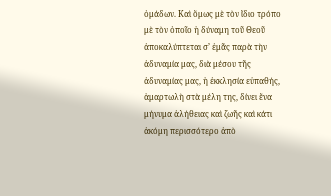ὁμάδων. Καὶ ὅμως μὲ τὸν ἴδιο τρόπο μὲ τὸν ὁποῖο ἡ δύναμη τοῦ Θεοῦ ἀποκαλύπτεται σ’ ἐμᾶς παρὰ τὴν ἀδυναμία μας, διὰ μέσου τῆς ἀδυναμίας μας, ἡ ἐκκλησία εὐπαθής, ἁμαρτωλὴ στὰ μέλη της, δίνει ἕνα μήνυμα ἀλήθειας καὶ ζωῆς καὶ κάτι ἀκόμη περισσότερο ἀπὸ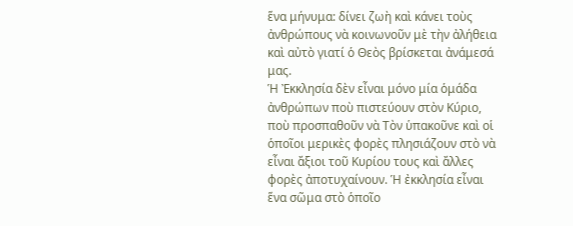ἕνα μήνυμα: δίνει ζωὴ καὶ κάνει τοὺς ἀνθρώπους νὰ κοινωνοῦν μὲ τὴν ἀλήθεια καὶ αὐτὸ γιατί ὁ Θεὸς βρίσκεται ἀνάμεσά μας.
Ἡ Ἐκκλησία δὲν εἶναι μόνο μία ὁμάδα ἀνθρώπων ποὺ πιστεύουν στὸν Κύριο, ποὺ προσπαθοῦν νὰ Τὸν ὑπακοῦνε καὶ οἱ ὁποῖοι μερικὲς φορὲς πλησιάζουν στὸ νὰ εἶναι ἄξιοι τοῦ Κυρίου τους καὶ ἄλλες φορὲς ἀποτυχαίνουν. Ἡ ἐκκλησία εἶναι ἕνα σῶμα στὸ ὁποῖο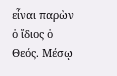εἶναι παρὼν ὁ ἴδιος ὁ Θεός. Μέσῳ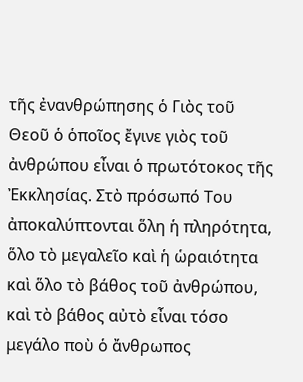τῆς ἐνανθρώπησης ὁ Γιὸς τοῦ Θεοῦ ὁ ὁποῖος ἔγινε γιὸς τοῦ ἀνθρώπου εἶναι ὁ πρωτότοκος τῆς Ἐκκλησίας. Στὸ πρόσωπό Του ἀποκαλύπτονται ὅλη ἡ πληρότητα, ὅλο τὸ μεγαλεῖο καὶ ἡ ὡραιότητα καὶ ὅλο τὸ βάθος τοῦ ἀνθρώπου, καὶ τὸ βάθος αὐτὸ εἶναι τόσο μεγάλο ποὺ ὁ ἄνθρωπος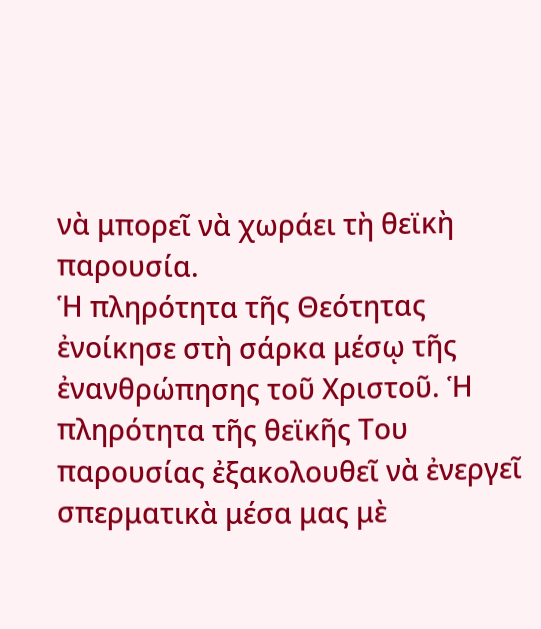νὰ μπορεῖ νὰ χωράει τὴ θεϊκὴ παρουσία.
Ἡ πληρότητα τῆς Θεότητας ἐνοίκησε στὴ σάρκα μέσῳ τῆς ἐνανθρώπησης τοῦ Χριστοῦ. Ἡ πληρότητα τῆς θεϊκῆς Του παρουσίας ἐξακολουθεῖ νὰ ἐνεργεῖ σπερματικὰ μέσα μας μὲ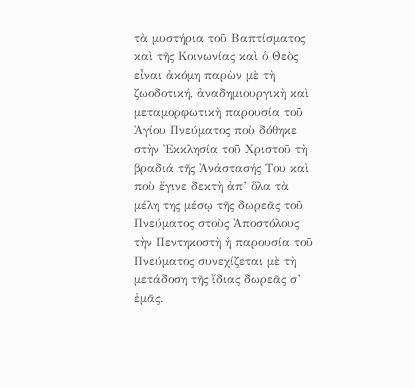τὰ μυστήρια τοῦ Βαπτίσματος καὶ τῆς Κοινωνίας καὶ ὁ Θεὸς εἶναι ἀκόμη παρὼν μὲ τὴ ζωοδοτική, ἀναδημιουργικὴ καὶ μεταμορφωτικὴ παρουσία τοῦ Ἁγίου Πνεύματος ποὺ δόθηκε στὴν Ἐκκλησία τοῦ Χριστοῦ τὴ βραδιά τῆς Ἀνάστασής Του καὶ ποὺ ἔγινε δεκτὴ ἀπ’ ὅλα τὰ μέλη της μέσῳ τῆς δωρεᾶς τοῦ Πνεύματος στοὺς Ἀποστόλους τὴν Πεντηκοστὴ ἡ παρουσία τοῦ Πνεύματος συνεχίζεται μὲ τὴ μετάδοση τῆς ἴδιας δωρεᾶς σ’ ἐμᾶς.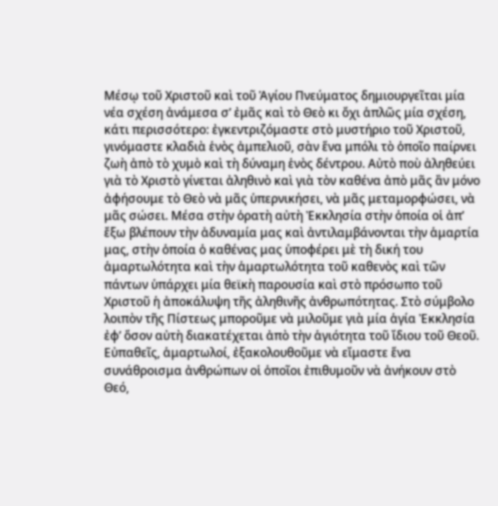Μέσῳ τοῦ Χριστοῦ καὶ τοῦ Ἁγίου Πνεύματος δημιουργεῖται μία νέα σχέση ἀνάμεσα σ’ ἐμᾶς καὶ τὸ Θεὸ κι ὄχι ἁπλῶς μία σχέση, κάτι περισσότερο: ἐγκεντριζόμαστε στὸ μυστήριο τοῦ Χριστοῦ, γινόμαστε κλαδιὰ ἑνὸς ἀμπελιοῦ, σὰν ἕνα μπόλι τὸ ὁποῖο παίρνει ζωὴ ἀπὸ τὸ χυμὸ καὶ τὴ δύναμη ἑνὸς δέντρου. Αὐτὸ ποὺ ἀληθεύει γιὰ τὸ Χριστὸ γίνεται ἀληθινὸ καὶ γιὰ τὸν καθένα ἀπὸ μᾶς ἂν μόνο ἀφήσουμε τὸ Θεὸ νὰ μᾶς ὑπερνικήσει, νὰ μᾶς μεταμορφώσει, νὰ μᾶς σώσει. Μέσα στὴν ὁρατὴ αὐτὴ Ἐκκλησία στὴν ὁποία οἱ ἀπ’ ἔξω βλέπουν τὴν ἀδυναμία μας καὶ ἀντιλαμβάνονται τὴν ἁμαρτία μας, στὴν ὁποία ὁ καθένας μας ὑποφέρει μὲ τὴ δική του ἁμαρτωλότητα καὶ τὴν ἁμαρτωλότητα τοῦ καθενὸς καὶ τῶν πάντων ὑπάρχει μία θεϊκὴ παρουσία καὶ στὸ πρόσωπο τοῦ Χριστοῦ ἡ ἀποκάλυψη τῆς ἀληθινῆς ἀνθρωπότητας. Στὸ σύμβολο λοιπὸν τῆς Πίστεως μποροῦμε νὰ μιλοῦμε γιὰ μία ἁγία Ἐκκλησία ἐφ’ ὅσον αὐτὴ διακατέχεται ἀπὸ τὴν ἁγιότητα τοῦ ἴδιου τοῦ Θεοῦ.
Εὐπαθεῖς, ἁμαρτωλοί, ἐξακολουθοῦμε νὰ εἴμαστε ἕνα συνάθροισμα ἀνθρώπων οἱ ὁποῖοι ἐπιθυμοῦν νὰ ἀνήκουν στὸ Θεό,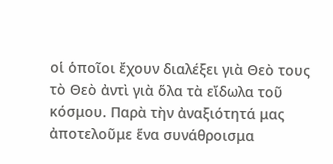οἱ ὁποῖοι ἔχουν διαλέξει γιὰ Θεὸ τους τὸ Θεὸ ἀντὶ γιὰ ὅλα τὰ εἴδωλα τοῦ κόσμου. Παρὰ τὴν ἀναξιότητά μας ἀποτελοῦμε ἕνα συνάθροισμα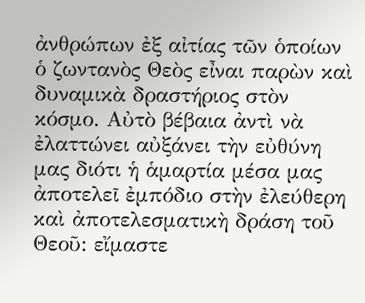ἀνθρώπων ἐξ αἰτίας τῶν ὁποίων ὁ ζωντανὸς Θεὸς εἶναι παρὼν καὶ δυναμικὰ δραστήριος στὸν κόσμο. Αὐτὸ βέβαια ἀντὶ νὰ ἐλαττώνει αὐξάνει τὴν εὐθύνη μας διότι ἡ ἁμαρτία μέσα μας ἀποτελεῖ ἐμπόδιο στὴν ἐλεύθερη καὶ ἀποτελεσματικὴ δράση τοῦ Θεοῦ: εἴμαστε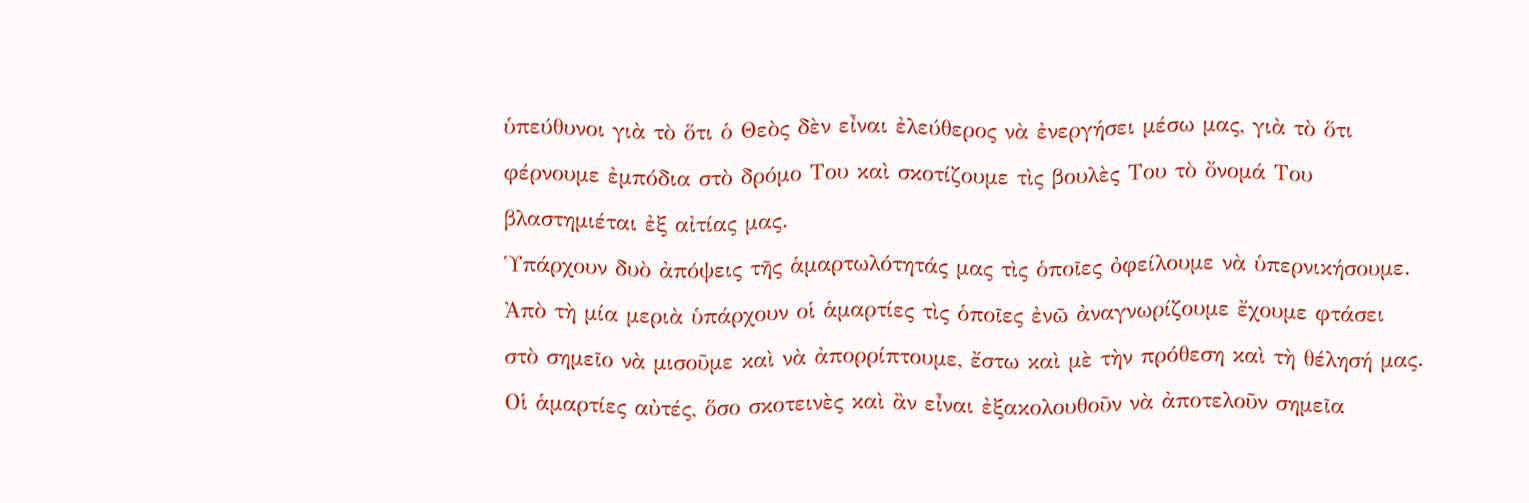ὑπεύθυνοι γιὰ τὸ ὅτι ὁ Θεὸς δὲν εἶναι ἐλεύθερος νὰ ἐνεργήσει μέσω μας, γιὰ τὸ ὅτι φέρνουμε ἐμπόδια στὸ δρόμο Του καὶ σκοτίζουμε τὶς βουλὲς Του τὸ ὄνομά Του βλαστημιέται ἐξ αἰτίας μας.
Ὑπάρχουν δυὸ ἀπόψεις τῆς ἁμαρτωλότητάς μας τὶς ὁποῖες ὀφείλουμε νὰ ὑπερνικήσουμε. Ἀπὸ τὴ μία μεριὰ ὑπάρχουν οἱ ἁμαρτίες τὶς ὁποῖες ἐνῶ ἀναγνωρίζουμε ἔχουμε φτάσει στὸ σημεῖο νὰ μισοῦμε καὶ νὰ ἀπορρίπτουμε, ἔστω καὶ μὲ τὴν πρόθεση καὶ τὴ θέλησή μας. Οἱ ἁμαρτίες αὐτές, ὅσο σκοτεινὲς καὶ ἂν εἶναι ἐξακολουθοῦν νὰ ἀποτελοῦν σημεῖα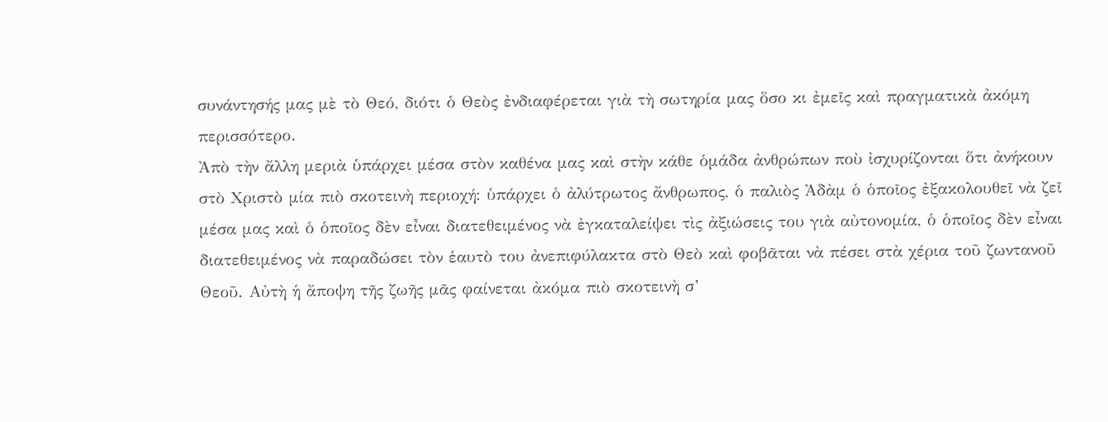συνάντησής μας μὲ τὸ Θεό, διότι ὁ Θεὸς ἐνδιαφέρεται γιὰ τὴ σωτηρία μας ὅσο κι ἐμεῖς καὶ πραγματικὰ ἀκόμη περισσότερο.
Ἀπὸ τὴν ἄλλη μεριὰ ὑπάρχει μέσα στὸν καθένα μας καὶ στὴν κάθε ὁμάδα ἀνθρώπων ποὺ ἰσχυρίζονται ὅτι ἀνήκουν στὸ Χριστὸ μία πιὸ σκοτεινὴ περιοχή: ὑπάρχει ὁ ἀλύτρωτος ἄνθρωπος, ὁ παλιὸς Ἀδὰμ ὁ ὁποῖος ἐξακολουθεῖ νὰ ζεῖ μέσα μας καὶ ὁ ὁποῖος δὲν εἶναι διατεθειμένος νὰ ἐγκαταλείψει τὶς ἀξιώσεις του γιὰ αὐτονομία, ὁ ὁποῖος δὲν εἶναι διατεθειμένος νὰ παραδώσει τὸν ἑαυτὸ του ἀνεπιφύλακτα στὸ Θεὸ καὶ φοβᾶται νὰ πέσει στὰ χέρια τοῦ ζωντανοῦ Θεοῦ. Αὐτὴ ἡ ἄποψη τῆς ζωῆς μᾶς φαίνεται ἀκόμα πιὸ σκοτεινὴ σ’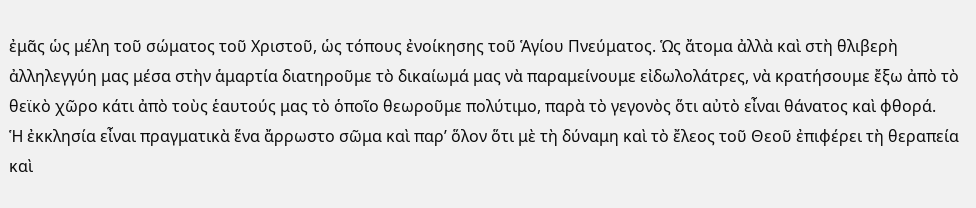ἐμᾶς ὡς μέλη τοῦ σώματος τοῦ Χριστοῦ, ὡς τόπους ἐνοίκησης τοῦ Ἁγίου Πνεύματος. Ὡς ἄτομα ἀλλὰ καὶ στὴ θλιβερὴ ἀλληλεγγύη μας μέσα στὴν ἁμαρτία διατηροῦμε τὸ δικαίωμά μας νὰ παραμείνουμε εἰδωλολάτρες, νὰ κρατήσουμε ἔξω ἀπὸ τὸ θεϊκὸ χῶρο κάτι ἀπὸ τοὺς ἑαυτούς μας τὸ ὁποῖο θεωροῦμε πολύτιμο, παρὰ τὸ γεγονὸς ὅτι αὐτὸ εἶναι θάνατος καὶ φθορά.
Ἡ ἐκκλησία εἶναι πραγματικὰ ἕνα ἄρρωστο σῶμα καὶ παρ’ ὅλον ὅτι μὲ τὴ δύναμη καὶ τὸ ἔλεος τοῦ Θεοῦ ἐπιφέρει τὴ θεραπεία καὶ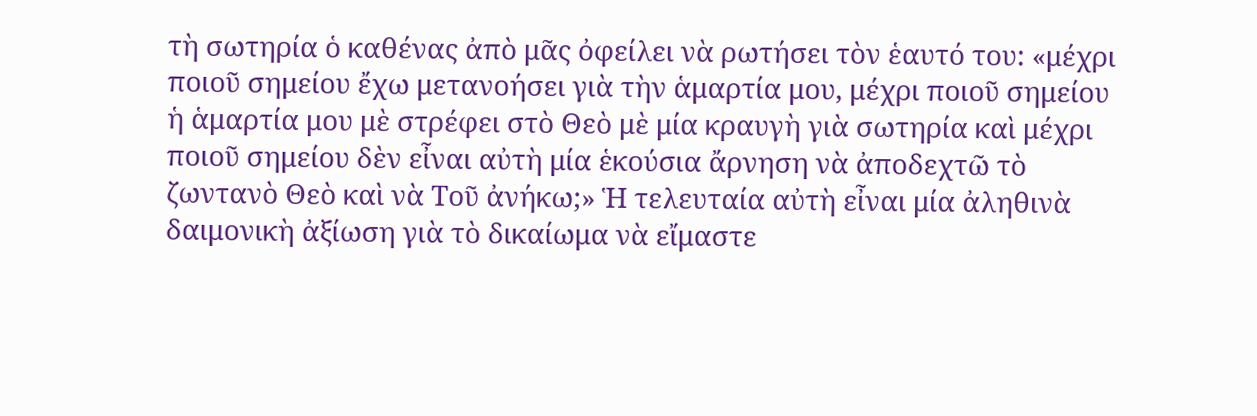τὴ σωτηρία ὁ καθένας ἀπὸ μᾶς ὀφείλει νὰ ρωτήσει τὸν ἑαυτό του: «μέχρι ποιοῦ σημείου ἔχω μετανοήσει γιὰ τὴν ἁμαρτία μου, μέχρι ποιοῦ σημείου ἡ ἁμαρτία μου μὲ στρέφει στὸ Θεὸ μὲ μία κραυγὴ γιὰ σωτηρία καὶ μέχρι ποιοῦ σημείου δὲν εἶναι αὐτὴ μία ἑκούσια ἄρνηση νὰ ἀποδεχτῶ τὸ ζωντανὸ Θεὸ καὶ νὰ Τοῦ ἀνήκω;» Ἡ τελευταία αὐτὴ εἶναι μία ἀληθινὰ δαιμονικὴ ἀξίωση γιὰ τὸ δικαίωμα νὰ εἴμαστε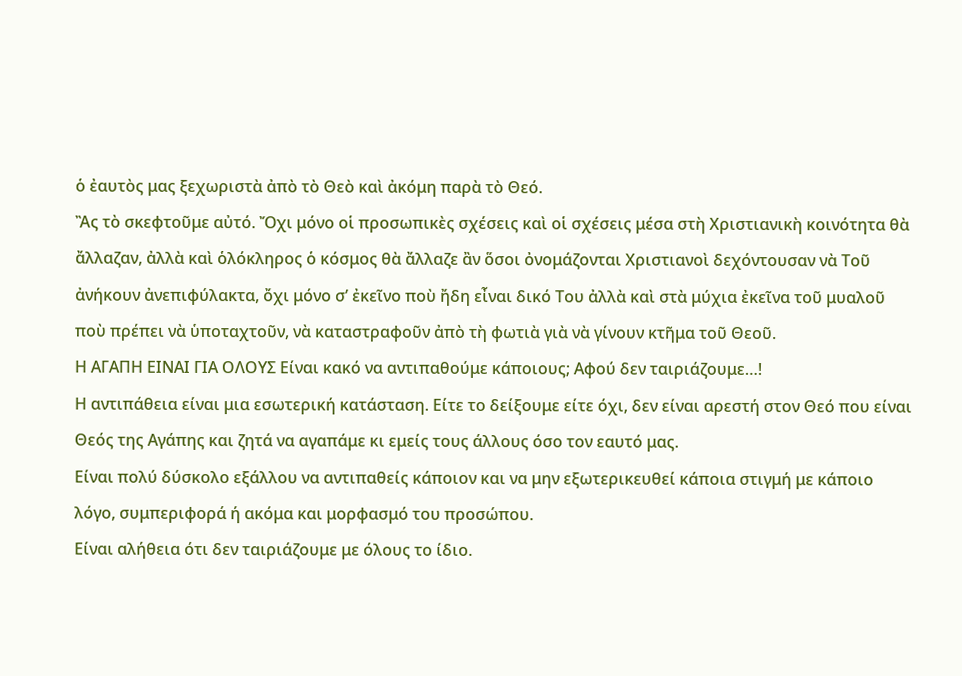ὁ ἐαυτὸς μας ξεχωριστὰ ἀπὸ τὸ Θεὸ καὶ ἀκόμη παρὰ τὸ Θεό.
Ἂς τὸ σκεφτοῦμε αὐτό. Ὄχι μόνο οἱ προσωπικὲς σχέσεις καὶ οἱ σχέσεις μέσα στὴ Χριστιανικὴ κοινότητα θὰ ἄλλαζαν, ἀλλὰ καὶ ὁλόκληρος ὁ κόσμος θὰ ἄλλαζε ἂν ὅσοι ὀνομάζονται Χριστιανοὶ δεχόντουσαν νὰ Τοῦ ἀνήκουν ἀνεπιφύλακτα, ὄχι μόνο σ’ ἐκεῖνο ποὺ ἤδη εἶναι δικό Του ἀλλὰ καὶ στὰ μύχια ἐκεῖνα τοῦ μυαλοῦ ποὺ πρέπει νὰ ὑποταχτοῦν, νὰ καταστραφοῦν ἀπὸ τὴ φωτιὰ γιὰ νὰ γίνουν κτῆμα τοῦ Θεοῦ.
Η ΑΓΑΠΗ ΕΙΝΑΙ ΓΙΑ ΟΛΟΥΣ Είναι κακό να αντιπαθούμε κάποιους; Αφού δεν ταιριάζουμε…!
Η αντιπάθεια είναι μια εσωτερική κατάσταση. Είτε το δείξουμε είτε όχι, δεν είναι αρεστή στον Θεό που είναι Θεός της Αγάπης και ζητά να αγαπάμε κι εμείς τους άλλους όσο τον εαυτό μας.
Είναι πολύ δύσκολο εξάλλου να αντιπαθείς κάποιον και να μην εξωτερικευθεί κάποια στιγμή με κάποιο λόγο, συμπεριφορά ή ακόμα και μορφασμό του προσώπου.
Είναι αλήθεια ότι δεν ταιριάζουμε με όλους το ίδιο.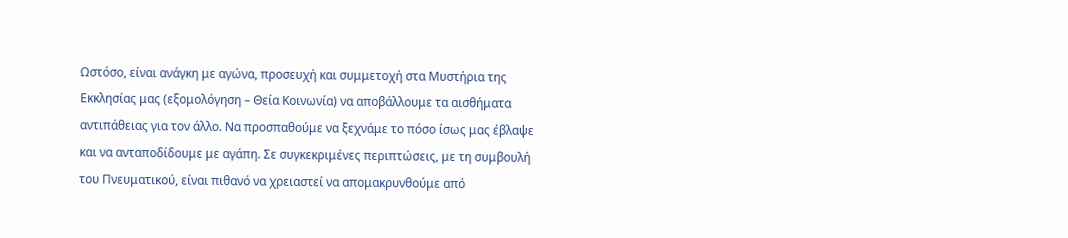Ωστόσο, είναι ανάγκη με αγώνα, προσευχή και συμμετοχή στα Μυστήρια της Εκκλησίας μας (εξομολόγηση – Θεία Κοινωνία) να αποβάλλουμε τα αισθήματα αντιπάθειας για τον άλλο. Να προσπαθούμε να ξεχνάμε το πόσο ίσως μας έβλαψε και να ανταποδίδουμε με αγάπη. Σε συγκεκριμένες περιπτώσεις, με τη συμβουλή του Πνευματικού, είναι πιθανό να χρειαστεί να απομακρυνθούμε από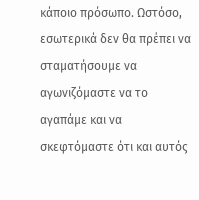κάποιο πρόσωπο. Ωστόσο, εσωτερικά δεν θα πρέπει να σταματήσουμε να αγωνιζόμαστε να το αγαπάμε και να σκεφτόμαστε ότι και αυτός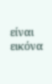είναι εικόνα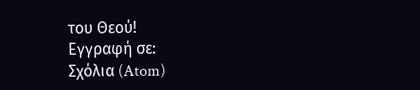του Θεού!
Εγγραφή σε:
Σχόλια (Atom)